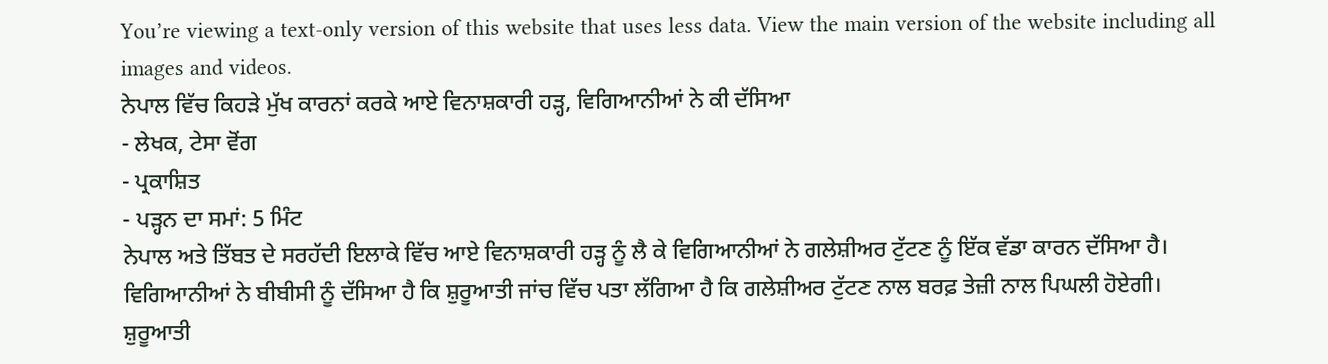You’re viewing a text-only version of this website that uses less data. View the main version of the website including all images and videos.
ਨੇਪਾਲ ਵਿੱਚ ਕਿਹੜੇ ਮੁੱਖ ਕਾਰਨਾਂ ਕਰਕੇ ਆਏ ਵਿਨਾਸ਼ਕਾਰੀ ਹੜ੍ਹ, ਵਿਗਿਆਨੀਆਂ ਨੇ ਕੀ ਦੱਸਿਆ
- ਲੇਖਕ, ਟੇਸਾ ਵੋਂਗ
- ਪ੍ਰਕਾਸ਼ਿਤ
- ਪੜ੍ਹਨ ਦਾ ਸਮਾਂ: 5 ਮਿੰਟ
ਨੇਪਾਲ ਅਤੇ ਤਿੱਬਤ ਦੇ ਸਰਹੱਦੀ ਇਲਾਕੇ ਵਿੱਚ ਆਏ ਵਿਨਾਸ਼ਕਾਰੀ ਹੜ੍ਹ ਨੂੰ ਲੈ ਕੇ ਵਿਗਿਆਨੀਆਂ ਨੇ ਗਲੇਸ਼ੀਅਰ ਟੁੱਟਣ ਨੂੰ ਇੱਕ ਵੱਡਾ ਕਾਰਨ ਦੱਸਿਆ ਹੈ।
ਵਿਗਿਆਨੀਆਂ ਨੇ ਬੀਬੀਸੀ ਨੂੰ ਦੱਸਿਆ ਹੈ ਕਿ ਸ਼ੁਰੂਆਤੀ ਜਾਂਚ ਵਿੱਚ ਪਤਾ ਲੱਗਿਆ ਹੈ ਕਿ ਗਲੇਸ਼ੀਅਰ ਟੁੱਟਣ ਨਾਲ ਬਰਫ਼ ਤੇਜ਼ੀ ਨਾਲ ਪਿਘਲੀ ਹੋਏਗੀ।
ਸ਼ੁਰੂਆਤੀ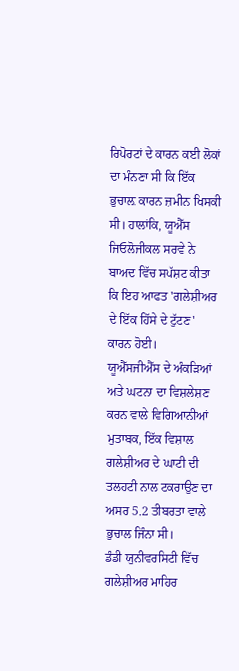ਰਿਪੋਰਟਾਂ ਦੇ ਕਾਰਨ ਕਈ ਲੋਕਾਂ ਦਾ ਮੰਨਣਾ ਸੀ ਕਿ ਇੱਕ ਭੁਚਾਲ਼ ਕਾਰਨ ਜ਼ਮੀਨ ਖਿਸਕੀ ਸੀ। ਹਾਲਾਂਕਿ, ਯੂਐੱਸ ਜਿਓਲੋਜੀਕਲ ਸਰਵੇ ਨੇ ਬਾਅਦ ਵਿੱਚ ਸਪੱਸ਼ਟ ਕੀਤਾ ਕਿ ਇਹ ਆਫਤ 'ਗਲੇਸ਼ੀਅਰ ਦੇ ਇੱਕ ਹਿੱਸੇ ਦੇ ਟੁੱਟਣ' ਕਾਰਨ ਹੋਈ।
ਯੂਐੱਸਜੀਐੱਸ ਦੇ ਅੰਕੜਿਆਂ ਅਤੇ ਘਟਨਾ ਦਾ ਵਿਸ਼ਲੇਸ਼ਣ ਕਰਨ ਵਾਲੇ ਵਿਗਿਆਨੀਆਂ ਮੁਤਾਬਕ, ਇੱਕ ਵਿਸ਼ਾਲ ਗਲੇਸ਼ੀਅਰ ਦੇ ਘਾਟੀ ਦੀ ਤਲਹਟੀ ਨਾਲ ਟਕਰਾਉਣ ਦਾ ਅਸਰ 5.2 ਤੀਬਰਤਾ ਵਾਲੇ ਭੁਚਾਲ ਜਿੰਨਾ ਸੀ।
ਡੰਡੀ ਯੁਨੀਵਰਸਿਟੀ ਵਿੱਚ ਗਲੇਸ਼ੀਅਰ ਮਾਹਿਰ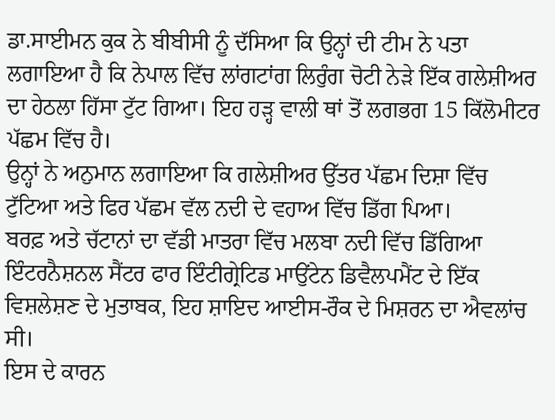ਡਾ.ਸਾਈਮਨ ਕੁਕ ਨੇ ਬੀਬੀਸੀ ਨੂੰ ਦੱਸਿਆ ਕਿ ਉਨ੍ਹਾਂ ਦੀ ਟੀਮ ਨੇ ਪਤਾ ਲਗਾਇਆ ਹੈ ਕਿ ਨੇਪਾਲ ਵਿੱਚ ਲਾਂਗਟਾਂਗ ਲਿਰੁੰਗ ਚੋਟੀ ਨੇੜੇ ਇੱਕ ਗਲੇਸ਼ੀਅਰ ਦਾ ਹੇਠਲਾ ਹਿੱਸਾ ਟੁੱਟ ਗਿਆ। ਇਹ ਹੜ੍ਹ ਵਾਲੀ ਥਾਂ ਤੋਂ ਲਗਭਗ 15 ਕਿੱਲੋਮੀਟਰ ਪੱਛਮ ਵਿੱਚ ਹੈ।
ਉਨ੍ਹਾਂ ਨੇ ਅਨੁਮਾਨ ਲਗਾਇਆ ਕਿ ਗਲੇਸ਼ੀਅਰ ਉੱਤਰ ਪੱਛਮ ਦਿਸ਼ਾ ਵਿੱਚ ਟੁੱਟਿਆ ਅਤੇ ਫਿਰ ਪੱਛਮ ਵੱਲ ਨਦੀ ਦੇ ਵਹਾਅ ਵਿੱਚ ਡਿੱਗ ਪਿਆ।
ਬਰਫ਼ ਅਤੇ ਚੱਟਾਨਾਂ ਦਾ ਵੱਡੀ ਮਾਤਰਾ ਵਿੱਚ ਮਲਬਾ ਨਦੀ ਵਿੱਚ ਡਿੱਗਿਆ
ਇੰਟਰਨੈਸ਼ਨਲ ਸੈਂਟਰ ਫਾਰ ਇੰਟੀਗ੍ਰੇਟਿਡ ਮਾਉਂਟੇਨ ਡਿਵੈਲਪਮੈਂਟ ਦੇ ਇੱਕ ਵਿਸ਼ਲੇਸ਼ਣ ਦੇ ਮੁਤਾਬਕ, ਇਹ ਸ਼ਾਇਦ ਆਈਸ-ਰੌਕ ਦੇ ਮਿਸ਼ਰਨ ਦਾ ਐਵਲਾਂਚ ਸੀ।
ਇਸ ਦੇ ਕਾਰਨ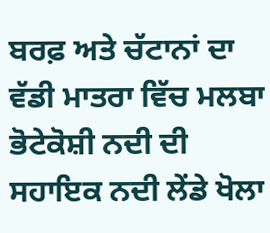ਬਰਫ਼ ਅਤੇ ਚੱਟਾਨਾਂ ਦਾ ਵੱਡੀ ਮਾਤਰਾ ਵਿੱਚ ਮਲਬਾ ਭੋਟੇਕੋਸ਼ੀ ਨਦੀ ਦੀ ਸਹਾਇਕ ਨਦੀ ਲੇਂਡੇ ਖੋਲਾ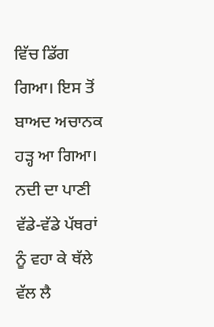ਵਿੱਚ ਡਿੱਗ ਗਿਆ। ਇਸ ਤੋਂ ਬਾਅਦ ਅਚਾਨਕ ਹੜ੍ਹ ਆ ਗਿਆ। ਨਦੀ ਦਾ ਪਾਣੀ ਵੱਡੇ-ਵੱਡੇ ਪੱਥਰਾਂ ਨੂੰ ਵਹਾ ਕੇ ਥੱਲੇ ਵੱਲ ਲੈ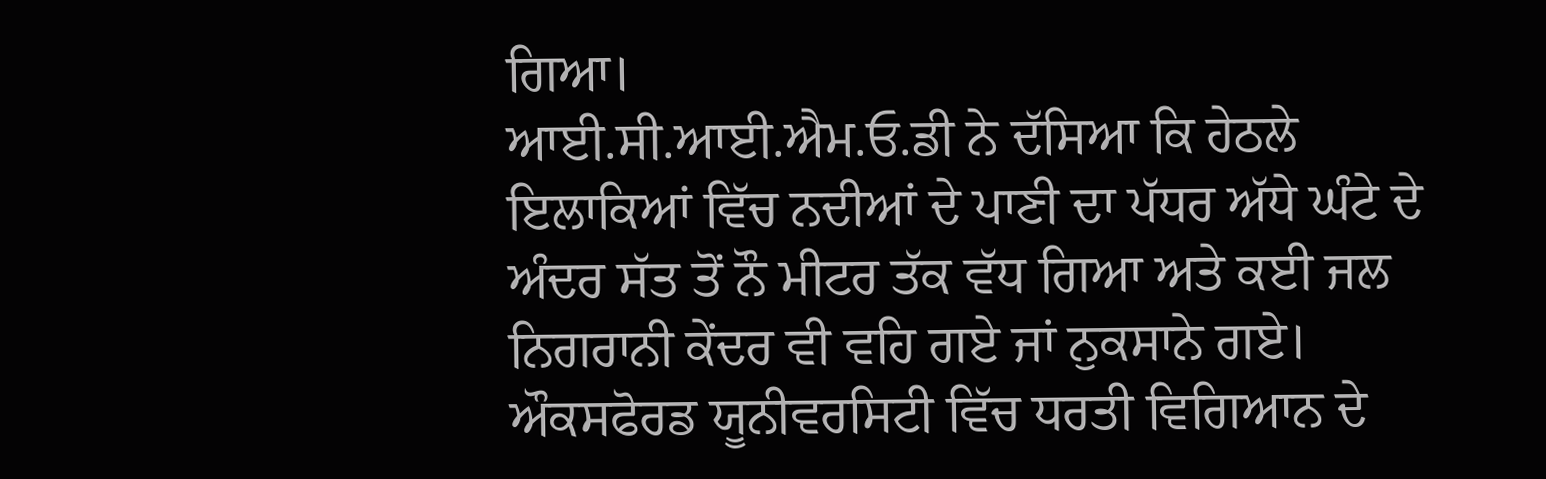ਗਿਆ।
ਆਈ.ਸੀ.ਆਈ.ਐਮ.ਓ.ਡੀ ਨੇ ਦੱਸਿਆ ਕਿ ਹੇਠਲੇ ਇਲਾਕਿਆਂ ਵਿੱਚ ਨਦੀਆਂ ਦੇ ਪਾਣੀ ਦਾ ਪੱਧਰ ਅੱਧੇ ਘੰਟੇ ਦੇ ਅੰਦਰ ਸੱਤ ਤੋਂ ਨੌ ਮੀਟਰ ਤੱਕ ਵੱਧ ਗਿਆ ਅਤੇ ਕਈ ਜਲ ਨਿਗਰਾਨੀ ਕੇਂਦਰ ਵੀ ਵਹਿ ਗਏ ਜਾਂ ਨੁਕਸਾਨੇ ਗਏ।
ਔਕਸਫੋਰਡ ਯੂਨੀਵਰਸਿਟੀ ਵਿੱਚ ਧਰਤੀ ਵਿਗਿਆਨ ਦੇ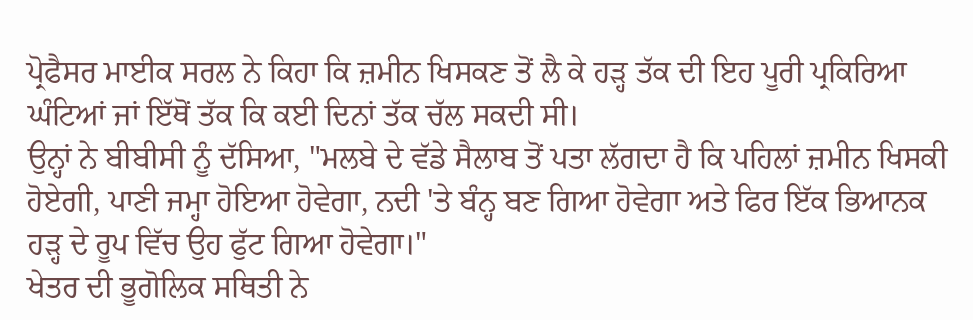ਪ੍ਰੋਫੈਸਰ ਮਾਈਕ ਸਰਲ ਨੇ ਕਿਹਾ ਕਿ ਜ਼ਮੀਨ ਖਿਸਕਣ ਤੋਂ ਲੈ ਕੇ ਹੜ੍ਹ ਤੱਕ ਦੀ ਇਹ ਪੂਰੀ ਪ੍ਰਕਿਰਿਆ ਘੰਟਿਆਂ ਜਾਂ ਇੱਥੋਂ ਤੱਕ ਕਿ ਕਈ ਦਿਨਾਂ ਤੱਕ ਚੱਲ ਸਕਦੀ ਸੀ।
ਉਨ੍ਹਾਂ ਨੇ ਬੀਬੀਸੀ ਨੂੰ ਦੱਸਿਆ, "ਮਲਬੇ ਦੇ ਵੱਡੇ ਸੈਲਾਬ ਤੋਂ ਪਤਾ ਲੱਗਦਾ ਹੈ ਕਿ ਪਹਿਲਾਂ ਜ਼ਮੀਨ ਖਿਸਕੀ ਹੋਏਗੀ, ਪਾਣੀ ਜਮ੍ਹਾ ਹੋਇਆ ਹੋਵੇਗਾ, ਨਦੀ 'ਤੇ ਬੰਨ੍ਹ ਬਣ ਗਿਆ ਹੋਵੇਗਾ ਅਤੇ ਫਿਰ ਇੱਕ ਭਿਆਨਕ ਹੜ੍ਹ ਦੇ ਰੂਪ ਵਿੱਚ ਉਹ ਫੁੱਟ ਗਿਆ ਹੋਵੇਗਾ।"
ਖੇਤਰ ਦੀ ਭੂਗੋਲਿਕ ਸਥਿਤੀ ਨੇ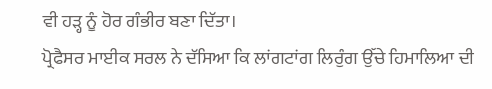ਵੀ ਹੜ੍ਹ ਨੂੰ ਹੋਰ ਗੰਭੀਰ ਬਣਾ ਦਿੱਤਾ।
ਪ੍ਰੋਫੈਸਰ ਮਾਈਕ ਸਰਲ ਨੇ ਦੱਸਿਆ ਕਿ ਲਾਂਗਟਾਂਗ ਲਿਰੁੰਗ ਉੱਚੇ ਹਿਮਾਲਿਆ ਦੀ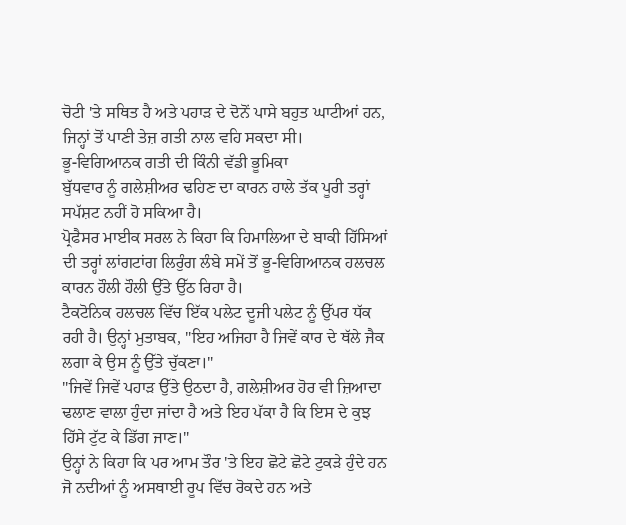ਚੋਟੀ 'ਤੇ ਸਥਿਤ ਹੈ ਅਤੇ ਪਹਾੜ ਦੇ ਦੋਨੋਂ ਪਾਸੇ ਬਹੁਤ ਘਾਟੀਆਂ ਹਨ, ਜਿਨ੍ਹਾਂ ਤੋਂ ਪਾਣੀ ਤੇਜ਼ ਗਤੀ ਨਾਲ ਵਹਿ ਸਕਦਾ ਸੀ।
ਭੂ-ਵਿਗਿਆਨਕ ਗਤੀ ਦੀ ਕਿੰਨੀ ਵੱਡੀ ਭੂਮਿਕਾ
ਬੁੱਧਵਾਰ ਨੂੰ ਗਲੇਸ਼ੀਅਰ ਢਹਿਣ ਦਾ ਕਾਰਨ ਹਾਲੇ ਤੱਕ ਪੂਰੀ ਤਰ੍ਹਾਂ ਸਪੱਸ਼ਟ ਨਹੀਂ ਹੋ ਸਕਿਆ ਹੈ।
ਪ੍ਰੋਫੈਸਰ ਮਾਈਕ ਸਰਲ ਨੇ ਕਿਹਾ ਕਿ ਹਿਮਾਲਿਆ ਦੇ ਬਾਕੀ ਹਿੱਸਿਆਂ ਦੀ ਤਰ੍ਹਾਂ ਲਾਂਗਟਾਂਗ ਲਿਰੁੰਗ ਲੰਬੇ ਸਮੇਂ ਤੋਂ ਭੂ-ਵਿਗਿਆਨਕ ਹਲਚਲ ਕਾਰਨ ਹੌਲੀ ਹੌਲੀ ਉੱਤੇ ਉੱਠ ਰਿਹਾ ਹੈ।
ਟੈਕਟੋਨਿਕ ਹਲਚਲ ਵਿੱਚ ਇੱਕ ਪਲੇਟ ਦੂਜੀ ਪਲੇਟ ਨੂੰ ਉੱਪਰ ਧੱਕ ਰਹੀ ਹੈ। ਉਨ੍ਹਾਂ ਮੁਤਾਬਕ, "ਇਹ ਅਜਿਹਾ ਹੈ ਜਿਵੇਂ ਕਾਰ ਦੇ ਥੱਲੇ ਜੈਕ ਲਗਾ ਕੇ ਉਸ ਨੂੰ ਉੱਤੇ ਚੁੱਕਣਾ।"
"ਜਿਵੇਂ ਜਿਵੇਂ ਪਹਾੜ ਉੱਤੇ ਉਠਦਾ ਹੈ, ਗਲੇਸ਼ੀਅਰ ਹੋਰ ਵੀ ਜ਼ਿਆਦਾ ਢਲਾਣ ਵਾਲਾ ਹੁੰਦਾ ਜਾਂਦਾ ਹੈ ਅਤੇ ਇਹ ਪੱਕਾ ਹੈ ਕਿ ਇਸ ਦੇ ਕੁਝ ਹਿੱਸੇ ਟੁੱਟ ਕੇ ਡਿੱਗ ਜਾਣ।"
ਉਨ੍ਹਾਂ ਨੇ ਕਿਹਾ ਕਿ ਪਰ ਆਮ ਤੌਰ 'ਤੇ ਇਹ ਛੋਟੇ ਛੋਟੇ ਟੁਕੜੇ ਹੁੰਦੇ ਹਨ ਜੋ ਨਦੀਆਂ ਨੂੰ ਅਸਥਾਈ ਰੂਪ ਵਿੱਚ ਰੋਕਦੇ ਹਨ ਅਤੇ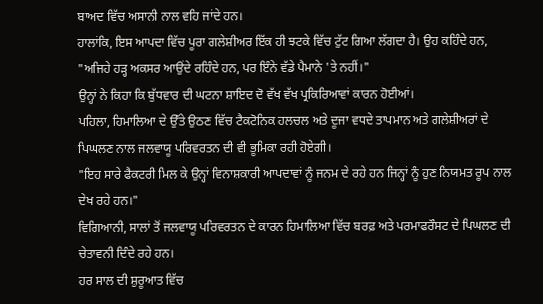ਬਾਅਦ ਵਿੱਚ ਅਸਾਨੀ ਨਾਲ ਵਹਿ ਜਾਂਦੇ ਹਨ।
ਹਾਲਾਂਕਿ, ਇਸ ਆਪਦਾ ਵਿੱਚ ਪੂਰਾ ਗਲੇਸ਼ੀਅਰ ਇੱਕ ਹੀ ਝਟਕੇ ਵਿੱਚ ਟੁੱਟ ਗਿਆ ਲੱਗਦਾ ਹੈ। ਉਹ ਕਹਿੰਦੇ ਹਨ, "ਅਜਿਹੇ ਹੜ੍ਹ ਅਕਸਰ ਆਉਂਦੇ ਰਹਿੰਦੇ ਹਨ, ਪਰ ਇੰਨੇ ਵੱਡੇ ਪੈਮਾਨੇ 'ਤੇ ਨਹੀਂ।"
ਉਨ੍ਹਾਂ ਨੇ ਕਿਹਾ ਕਿ ਬੁੱਧਵਾਰ ਦੀ ਘਟਨਾ ਸ਼ਾਇਦ ਦੋ ਵੱਖ ਵੱਖ ਪ੍ਰਕਿਰਿਆਵਾਂ ਕਾਰਨ ਹੋਈਆਂ।
ਪਹਿਲਾ, ਹਿਮਾਲਿਆ ਦੇ ਉੱਤੇ ਉਠਣ ਵਿੱਚ ਟੈਕਟੋਨਿਕ ਹਲਚਲ ਅਤੇ ਦੂਜਾ ਵਧਦੇ ਤਾਪਮਾਨ ਅਤੇ ਗਲੇਸ਼ੀਅਰਾਂ ਦੇ ਪਿਘਲਣ ਨਾਲ ਜਲਵਾਯੂ ਪਰਿਵਰਤਨ ਦੀ ਵੀ ਭੂਮਿਕਾ ਰਹੀ ਹੋਏਗੀ।
"ਇਹ ਸਾਰੇ ਫੈਕਟਰੀ ਮਿਲ ਕੇ ਉਨ੍ਹਾਂ ਵਿਨਾਸ਼ਕਾਰੀ ਆਪਦਾਵਾਂ ਨੂੰ ਜਨਮ ਦੇ ਰਹੇ ਹਨ ਜਿਨ੍ਹਾਂ ਨੂੰ ਹੁਣ ਨਿਯਮਤ ਰੂਪ ਨਾਲ ਦੇਖ ਰਹੇ ਹਨ।"
ਵਿਗਿਆਨੀ, ਸਾਲਾਂ ਤੋਂ ਜਲਵਾਯੂ ਪਰਿਵਰਤਨ ਦੇ ਕਾਰਨ ਹਿਮਾਲਿਆ ਵਿੱਚ ਬਰਫ਼ ਅਤੇ ਪਰਮਾਫਰੌਸਟ ਦੇ ਪਿਘਲਣ ਦੀ ਚੇਤਾਵਨੀ ਦਿੰਦੇ ਰਹੇ ਹਨ।
ਹਰ ਸਾਲ ਦੀ ਸ਼ੁਰੂਆਤ ਵਿੱਚ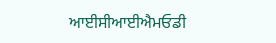ਆਈਸੀਆਈਐਮਓਡੀ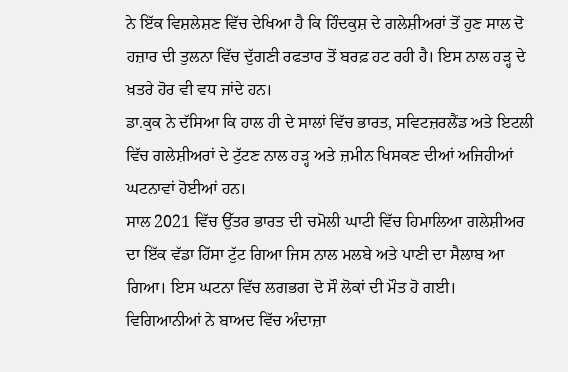ਨੇ ਇੱਕ ਵਿਸ਼ਲੇਸ਼ਣ ਵਿੱਚ ਦੇਖਿਆ ਹੈ ਕਿ ਹਿੰਦਕੁਸ਼ ਦੇ ਗਲੇਸ਼ੀਅਰਾਂ ਤੋਂ ਹੁਣ ਸਾਲ ਦੋ ਹਜ਼ਾਰ ਦੀ ਤੁਲਨਾ ਵਿੱਚ ਦੁੱਗਣੀ ਰਫਤਾਰ ਤੋਂ ਬਰਫ਼ ਹਟ ਰਹੀ ਹੈ। ਇਸ ਨਾਲ ਹੜ੍ਹ ਦੇ ਖ਼ਤਰੇ ਹੋਰ ਵੀ ਵਧ ਜਾਂਦੇ ਹਨ।
ਡਾ.ਕੁਕ ਨੇ ਦੱਸਿਆ ਕਿ ਹਾਲ ਹੀ ਦੇ ਸਾਲਾਂ ਵਿੱਚ ਭਾਰਤ, ਸਵਿਟਜ਼ਰਲੈਂਡ ਅਤੇ ਇਟਲੀ ਵਿੱਚ ਗਲੇਸ਼ੀਅਰਾਂ ਦੇ ਟੁੱਟਣ ਨਾਲ ਹੜ੍ਹ ਅਤੇ ਜ਼ਮੀਨ ਖਿਸਕਣ ਦੀਆਂ ਅਜਿਹੀਆਂ ਘਟਨਾਵਾਂ ਹੋਈਆਂ ਹਨ।
ਸਾਲ 2021 ਵਿੱਚ ਉੱਤਰ ਭਾਰਤ ਦੀ ਚਮੋਲੀ ਘਾਟੀ ਵਿੱਚ ਹਿਮਾਲਿਆ ਗਲੇਸ਼ੀਅਰ ਦਾ ਇੱਕ ਵੱਡਾ ਹਿੱਸਾ ਟੁੱਟ ਗਿਆ ਜਿਸ ਨਾਲ ਮਲਬੇ ਅਤੇ ਪਾਣੀ ਦਾ ਸੈਲਾਬ ਆ ਗਿਆ। ਇਸ ਘਟਨਾ ਵਿੱਚ ਲਗਭਗ ਦੋ ਸੌ ਲੋਕਾਂ ਦੀ ਮੌਤ ਹੋ ਗਈ।
ਵਿਗਿਆਨੀਆਂ ਨੇ ਬਾਅਦ ਵਿੱਚ ਅੰਦਾਜ਼ਾ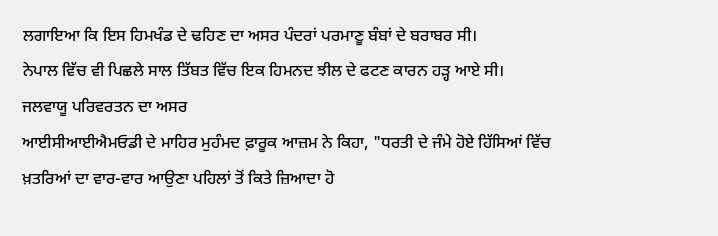ਲਗਾਇਆ ਕਿ ਇਸ ਹਿਮਖੰਡ ਦੇ ਢਹਿਣ ਦਾ ਅਸਰ ਪੰਦਰਾਂ ਪਰਮਾਣੂ ਬੰਬਾਂ ਦੇ ਬਰਾਬਰ ਸੀ।
ਨੇਪਾਲ ਵਿੱਚ ਵੀ ਪਿਛਲੇ ਸਾਲ ਤਿੱਬਤ ਵਿੱਚ ਇਕ ਹਿਮਨਦ ਝੀਲ ਦੇ ਫਟਣ ਕਾਰਨ ਹੜ੍ਹ ਆਏ ਸੀ।
ਜਲਵਾਯੂ ਪਰਿਵਰਤਨ ਦਾ ਅਸਰ
ਆਈਸੀਆਈਐਮਓਡੀ ਦੇ ਮਾਹਿਰ ਮੁਹੰਮਦ ਫ਼ਾਰੂਕ ਆਜ਼ਮ ਨੇ ਕਿਹਾ, "ਧਰਤੀ ਦੇ ਜੰਮੇ ਹੋਏ ਹਿੱਸਿਆਂ ਵਿੱਚ ਖ਼ਤਰਿਆਂ ਦਾ ਵਾਰ-ਵਾਰ ਆਉਣਾ ਪਹਿਲਾਂ ਤੋਂ ਕਿਤੇ ਜ਼ਿਆਦਾ ਹੋ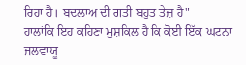ਰਿਹਾ ਹੈ। ਬਦਲਾਅ ਦੀ ਗਤੀ ਬਹੁਤ ਤੇਜ਼ ਹੈ"
ਹਾਲਾਂਕਿ ਇਹ ਕਹਿਣਾ ਮੁਸ਼ਕਿਲ ਹੈ ਕਿ ਕੋਈ ਇੱਕ ਘਟਨਾ ਜਲਵਾਯੂ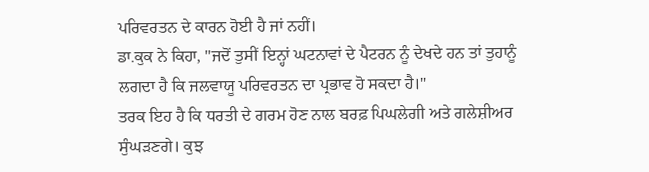ਪਰਿਵਰਤਨ ਦੇ ਕਾਰਨ ਹੋਈ ਹੈ ਜਾਂ ਨਹੀਂ।
ਡਾ.ਕੁਕ ਨੇ ਕਿਹਾ, "ਜਦੋਂ ਤੁਸੀਂ ਇਨ੍ਹਾਂ ਘਟਨਾਵਾਂ ਦੇ ਪੈਟਰਨ ਨੂੰ ਦੇਖਦੇ ਹਨ ਤਾਂ ਤੁਹਾਨੂੰ ਲਗਦਾ ਹੈ ਕਿ ਜਲਵਾਯੂ ਪਰਿਵਰਤਨ ਦਾ ਪ੍ਰਭਾਵ ਹੋ ਸਕਦਾ ਹੈ।"
ਤਰਕ ਇਹ ਹੈ ਕਿ ਧਰਤੀ ਦੇ ਗਰਮ ਹੋਣ ਨਾਲ ਬਰਫ਼ ਪਿਘਲੇਗੀ ਅਤੇ ਗਲੇਸ਼ੀਅਰ ਸੁੰਘੜਣਗੇ। ਕੁਝ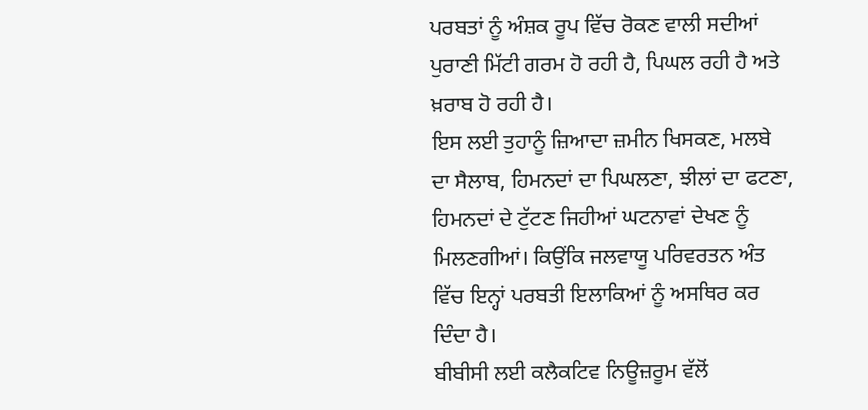ਪਰਬਤਾਂ ਨੂੰ ਅੰਸ਼ਕ ਰੂਪ ਵਿੱਚ ਰੋਕਣ ਵਾਲੀ ਸਦੀਆਂ ਪੁਰਾਣੀ ਮਿੱਟੀ ਗਰਮ ਹੋ ਰਹੀ ਹੈ, ਪਿਘਲ ਰਹੀ ਹੈ ਅਤੇ ਖ਼ਰਾਬ ਹੋ ਰਹੀ ਹੈ।
ਇਸ ਲਈ ਤੁਹਾਨੂੰ ਜ਼ਿਆਦਾ ਜ਼ਮੀਨ ਖਿਸਕਣ, ਮਲਬੇ ਦਾ ਸੈਲਾਬ, ਹਿਮਨਦਾਂ ਦਾ ਪਿਘਲਣਾ, ਝੀਲਾਂ ਦਾ ਫਟਣਾ, ਹਿਮਨਦਾਂ ਦੇ ਟੁੱਟਣ ਜਿਹੀਆਂ ਘਟਨਾਵਾਂ ਦੇਖਣ ਨੂੰ ਮਿਲਣਗੀਆਂ। ਕਿਉਂਕਿ ਜਲਵਾਯੂ ਪਰਿਵਰਤਨ ਅੰਤ ਵਿੱਚ ਇਨ੍ਹਾਂ ਪਰਬਤੀ ਇਲਾਕਿਆਂ ਨੂੰ ਅਸਥਿਰ ਕਰ ਦਿੰਦਾ ਹੈ।
ਬੀਬੀਸੀ ਲਈ ਕਲੈਕਟਿਵ ਨਿਊਜ਼ਰੂਮ ਵੱਲੋਂ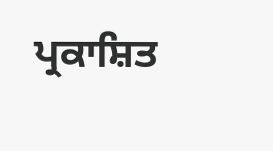ਪ੍ਰਕਾਸ਼ਿਤ